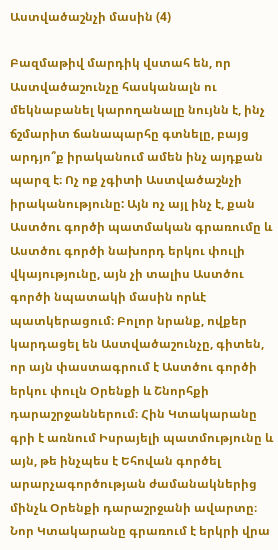Աստվածաշնչի մասին (4)

Բազմաթիվ մարդիկ վստահ են, որ Աստվածաշունչը հասկանալն ու մեկնաբանել կարողանալը նույնն է, ինչ ճշմարիտ ճանապարհը գտնելը, բայց արդյո՞ք իրականում ամեն ինչ այդքան պարզ է։ Ոչ ոք չգիտի Աստվածաշնչի իրականությունը: Այն ոչ այլ ինչ է, քան Աստծու գործի պատմական գրառումը և Աստծու գործի նախորդ երկու փուլի վկայությունը, այն չի տալիս Աստծու գործի նպատակի մասին որևէ պատկերացում։ Բոլոր նրանք, ովքեր կարդացել են Աստվածաշունչը, գիտեն, որ այն փաստագրում է Աստծու գործի երկու փուլն Օրենքի և Շնորհքի դարաշրջաններում։ Հին Կտակարանը գրի է առնում Իսրայելի պատմությունը և այն, թե ինչպես է Եհովան գործել արարչագործության ժամանակներից մինչև Օրենքի դարաշրջանի ավարտը։ Նոր Կտակարանը գրառում է երկրի վրա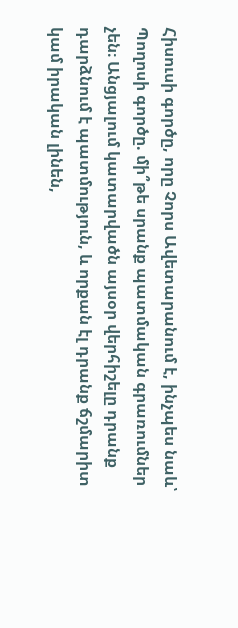Հիսուսի գործը, որը Չորս Ավետարանում է, ինչպես նաև՝ Պողոսի գործը. մի՞թե սրանք պատմական գրառումներ չեն։ Անցյալում կատարվածն այսօր վերհիշելը դրանք դարձնում է պատմություն, և որքան էլ դրանք ճշմարիտ կամ իրական լինեն,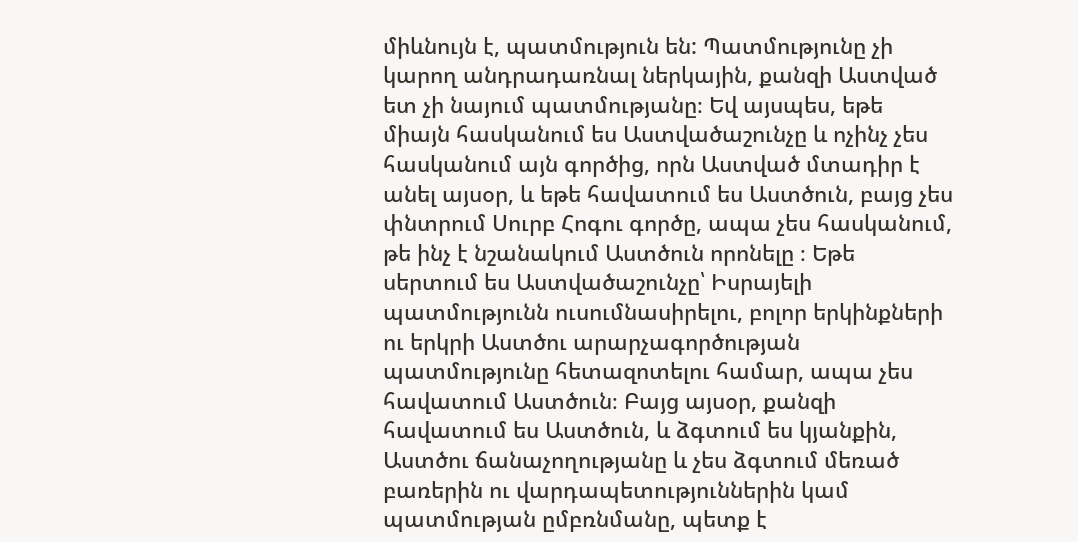միևնույն է, պատմություն են: Պատմությունը չի կարող անդրադառնալ ներկային, քանզի Աստված ետ չի նայում պատմությանը։ Եվ այսպես, եթե միայն հասկանում ես Աստվածաշունչը և ոչինչ չես հասկանում այն գործից, որն Աստված մտադիր է անել այսօր, և եթե հավատում ես Աստծուն, բայց չես փնտրում Սուրբ Հոգու գործը, ապա չես հասկանում, թե ինչ է նշանակում Աստծուն որոնելը ։ Եթե սերտում ես Աստվածաշունչը՝ Իսրայելի պատմությունն ուսումնասիրելու, բոլոր երկինքների ու երկրի Աստծու արարչագործության պատմությունը հետազոտելու համար, ապա չես հավատում Աստծուն։ Բայց այսօր, քանզի հավատում ես Աստծուն, և ձգտում ես կյանքին, Աստծու ճանաչողությանը և չես ձգտում մեռած բառերին ու վարդապետություններին կամ պատմության ըմբռնմանը, պետք է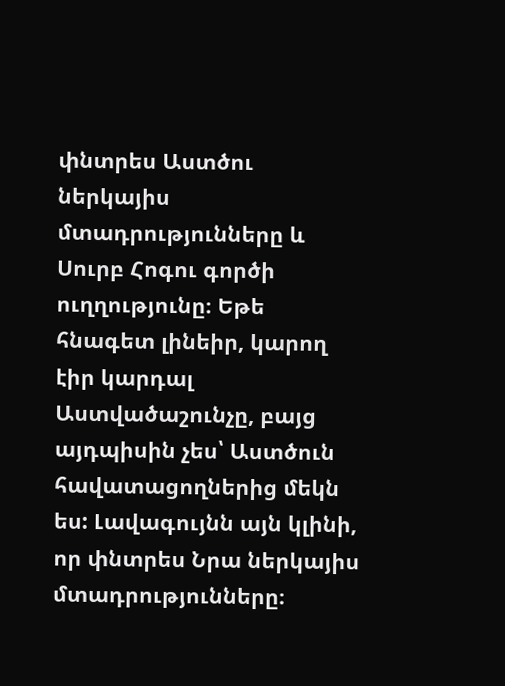փնտրես Աստծու ներկայիս մտադրությունները և Սուրբ Հոգու գործի ուղղությունը։ Եթե հնագետ լինեիր, կարող էիր կարդալ Աստվածաշունչը, բայց այդպիսին չես՝ Աստծուն հավատացողներից մեկն ես: Լավագույնն այն կլինի, որ փնտրես Նրա ներկայիս մտադրությունները։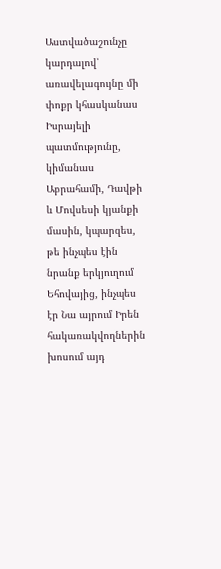Աստվածաշունչը կարդալով՝ առավելագույնը մի փոքր կհասկանաս Իսրայելի պատմությունը, կիմանաս Աբրահամի, Դավթի և Մովսեսի կյանքի մասին, կպարզես, թե ինչպես էին նրանք երկյուղում Եհովայից, ինչպես էր Նա այրում Իրեն հակառակվողներին խոսում այդ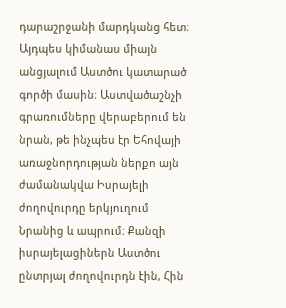դարաշրջանի մարդկանց հետ։ Այդպես կիմանաս միայն անցյալում Աստծու կատարած գործի մասին։ Աստվածաշնչի գրառումները վերաբերում են նրան, թե ինչպես էր Եհովայի առաջնորդության ներքո այն ժամանակվա Իսրայելի ժողովուրդը երկյուղում Նրանից և ապրում։ Քանզի իսրայելացիներն Աստծու ընտրյալ ժողովուրդն էին, Հին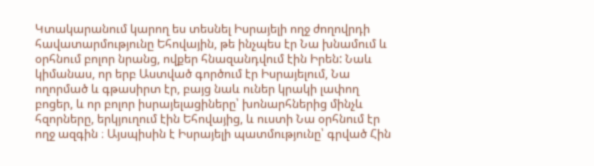Կտակարանում կարող ես տեսնել Իսրայելի ողջ ժողովրդի հավատարմությունը Եհովային, թե ինչպես էր Նա խնամում և օրհնում բոլոր նրանց, ովքեր հնազանդվում էին Իրեն: Նաև կիմանաս, որ երբ Աստված գործում էր Իսրայելում, Նա ողորմած և գթասիրտ էր, բայց նաև ուներ կրակի լափող բոցեր, և որ բոլոր իսրայելացիները՝ խոնարհներից մինչև հզորները, երկյուղում էին Եհովայից, և ուստի Նա օրհնում էր ողջ ազգին ։ Այսպիսին է Իսրայելի պատմությունը՝ գրված Հին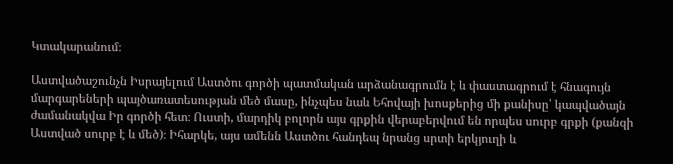Կտակարանում։

Աստվածաշունչն Իսրայելում Աստծու գործի պատմական արձանագրումն է և փաստագրում է հնագույն մարգարեների պայծառատեսության մեծ մասը, ինչպես նաև Եհովայի խոսքերից մի քանիսը՝ կապվածայն ժամանակվա Իր գործի հետ։ Ուստի, մարդիկ բոլորն այս գրքին վերաբերվում են որպես սուրբ գրքի (քանզի Աստված սուրբ է և մեծ)։ Իհարկե, այս ամենն Աստծու հանդեպ նրանց սրտի երկյուղի և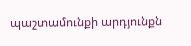պաշտամունքի արդյունքն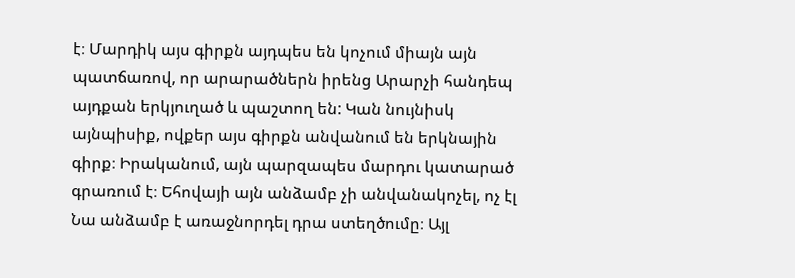է։ Մարդիկ այս գիրքն այդպես են կոչում միայն այն պատճառով, որ արարածներն իրենց Արարչի հանդեպ այդքան երկյուղած և պաշտող են: Կան նույնիսկ այնպիսիք, ովքեր այս գիրքն անվանում են երկնային գիրք։ Իրականում, այն պարզապես մարդու կատարած գրառում է։ Եհովայի այն անձամբ չի անվանակոչել, ոչ էլ Նա անձամբ է առաջնորդել դրա ստեղծումը։ Այլ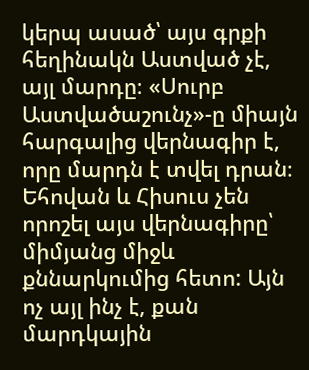կերպ ասած՝ այս գրքի հեղինակն Աստված չէ, այլ մարդը։ «Սուրբ Աստվածաշունչ»-ը միայն հարգալից վերնագիր է, որը մարդն է տվել դրան։ Եհովան և Հիսուս չեն որոշել այս վերնագիրը՝ միմյանց միջև քննարկումից հետո: Այն ոչ այլ ինչ է, քան մարդկային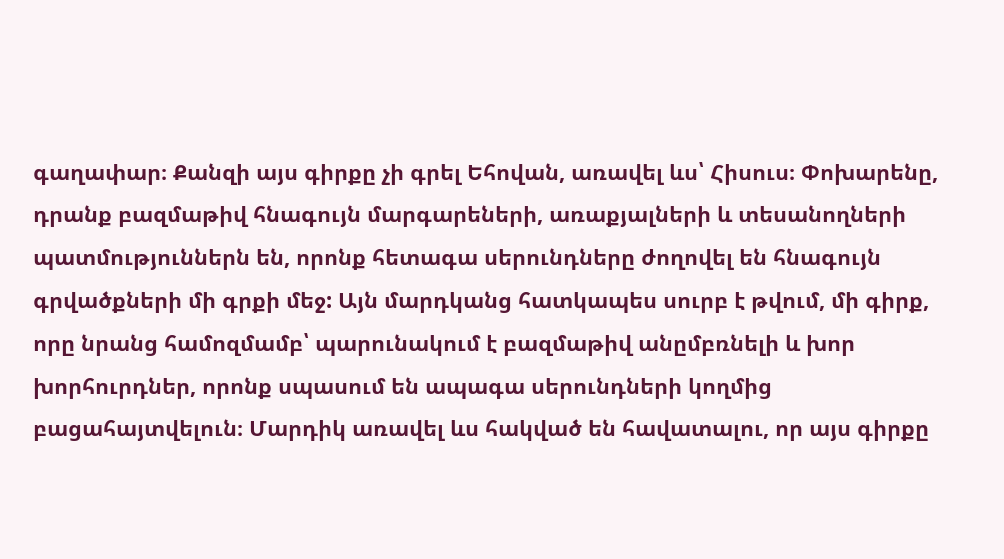գաղափար։ Քանզի այս գիրքը չի գրել Եհովան, առավել ևս՝ Հիսուս։ Փոխարենը, դրանք բազմաթիվ հնագույն մարգարեների, առաքյալների և տեսանողների պատմություններն են, որոնք հետագա սերունդները ժողովել են հնագույն գրվածքների մի գրքի մեջ: Այն մարդկանց հատկապես սուրբ է թվում, մի գիրք, որը նրանց համոզմամբ՝ պարունակում է բազմաթիվ անըմբռնելի և խոր խորհուրդներ, որոնք սպասում են ապագա սերունդների կողմից բացահայտվելուն։ Մարդիկ առավել ևս հակված են հավատալու, որ այս գիրքը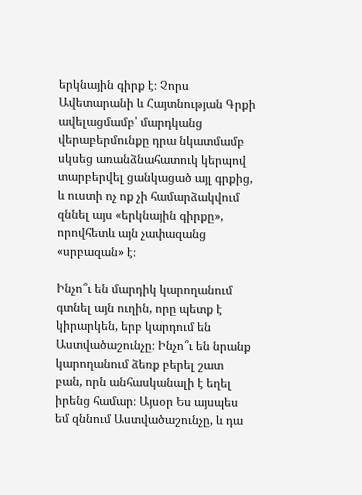երկնային գիրք է։ Չորս Ավետարանի և Հայտնության Գրքի ավելացմամբ՝ մարդկանց վերաբերմունքը դրա նկատմամբ սկսեց առանձնահատուկ կերպով տարբերվել ցանկացած այլ գրքից, և ուստի ոչ ոք չի համարձակվում զննել այս «երկնային գիրքը», որովհետև այն չափազանց «սրբազան» է։

Ինչո՞ւ են մարդիկ կարողանում գտնել այն ուղին, որը պետք է կիրարկեն, երբ կարդում են Աստվածաշունչը։ Ինչո՞ւ են նրանք կարողանում ձեռք բերել շատ բան, որն անհասկանալի է եղել իրենց համար։ Այսօր Ես այսպես եմ զննում Աստվածաշունչը, և դա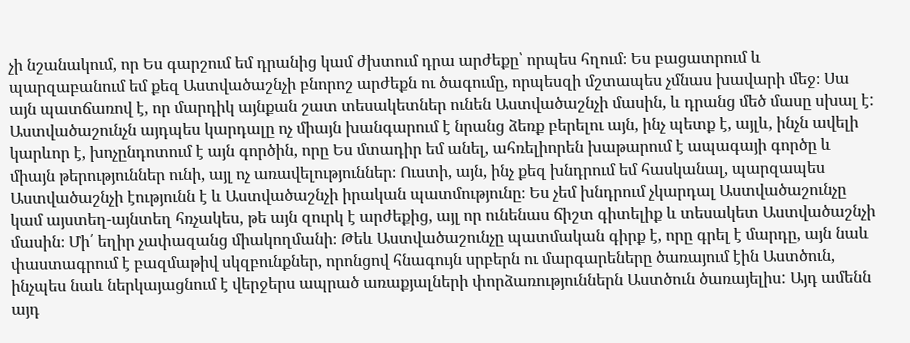չի նշանակում, որ Ես գարշում եմ դրանից կամ ժխտում դրա արժեքը՝ որպես հղում։ Ես բացատրում և պարզաբանում եմ քեզ Աստվածաշնչի բնորոշ արժեքն ու ծագումը, որպեսզի մշտապես չմնաս խավարի մեջ։ Սա այն պատճառով է, որ մարդիկ այնքան շատ տեսակետներ ունեն Աստվածաշնչի մասին, և դրանց մեծ մասը սխալ է: Աստվածաշունչն այդպես կարդալը ոչ միայն խանգարում է նրանց ձեռք բերելու այն, ինչ պետք է, այլև, ինչն ավելի կարևոր է, խոչընդոտում է այն գործին, որը Ես մտադիր եմ անել, ահռելիորեն խաթարում է ապագայի գործը և միայն թերություններ ունի, այլ ոչ առավելություններ։ Ուստի, այն, ինչ քեզ խնդրում եմ հասկանալ, պարզապես Աստվածաշնչի էությունն է և Աստվածաշնչի իրական պատմությունը։ Ես չեմ խնդրում չկարդալ Աստվածաշունչը կամ այստեղ-այնտեղ հռչակես, թե այն զուրկ է արժեքից, այլ որ ունենաս ճիշտ գիտելիք և տեսակետ Աստվածաշնչի մասին։ Մի՛ եղիր չափազանց միակողմանի։ Թեև Աստվածաշունչը պատմական գիրք է, որը գրել է մարդը, այն նաև փաստագրում է բազմաթիվ սկզբունքներ, որոնցով հնագույն սրբերն ու մարգարեները ծառայում էին Աստծուն, ինչպես նաև ներկայացնում է վերջերս ապրած առաքյալների փորձառություններն Աստծուն ծառայելիս: Այդ ամենն այդ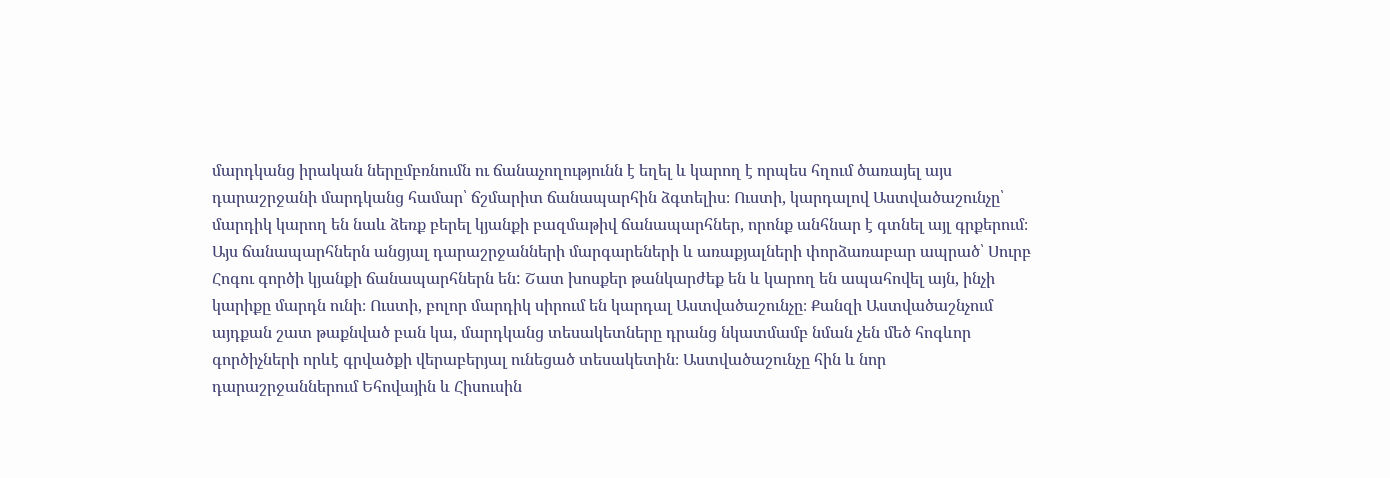մարդկանց իրական ներըմբռնումն ու ճանաչողությունն է եղել և կարող է որպես հղում ծառայել այս դարաշրջանի մարդկանց համար՝ ճշմարիտ ճանապարհին ձգտելիս։ Ուստի, կարդալով Աստվածաշունչը՝ մարդիկ կարող են նաև ձեռք բերել կյանքի բազմաթիվ ճանապարհներ, որոնք անհնար է գտնել այլ գրքերում։ Այս ճանապարհներն անցյալ դարաշրջանների մարգարեների և առաքյալների փորձառաբար ապրած՝ Սուրբ Հոգու գործի կյանքի ճանապարհներն են: Շատ խոսքեր թանկարժեք են և կարող են ապահովել այն, ինչի կարիքը մարդն ունի։ Ուստի, բոլոր մարդիկ սիրում են կարդալ Աստվածաշունչը։ Քանզի Աստվածաշնչում այդքան շատ թաքնված բան կա, մարդկանց տեսակետները դրանց նկատմամբ նման չեն մեծ հոգևոր գործիչների որևէ գրվածքի վերաբերյալ ունեցած տեսակետին։ Աստվածաշունչը հին և նոր դարաշրջաններում Եհովային և Հիսուսին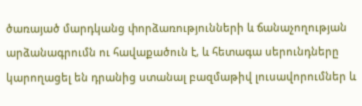ծառայած մարդկանց փորձառությունների և ճանաչողության արձանագրումն ու հավաքածուն է, և հետագա սերունդները կարողացել են դրանից ստանալ բազմաթիվ լուսավորումներ և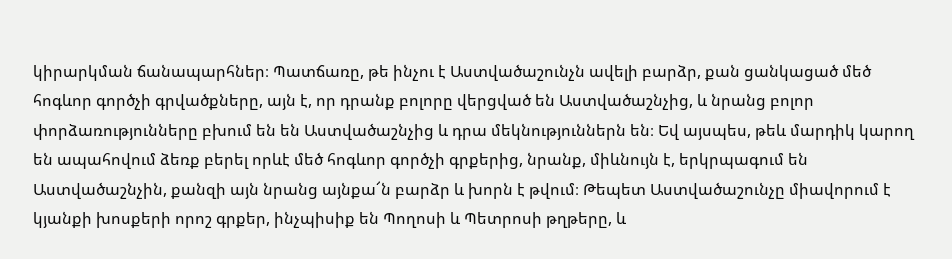կիրարկման ճանապարհներ։ Պատճառը, թե ինչու է Աստվածաշունչն ավելի բարձր, քան ցանկացած մեծ հոգևոր գործչի գրվածքները, այն է, որ դրանք բոլորը վերցված են Աստվածաշնչից, և նրանց բոլոր փորձառությունները բխում են են Աստվածաշնչից և դրա մեկնություններն են։ Եվ այսպես, թեև մարդիկ կարող են ապահովում ձեռք բերել որևէ մեծ հոգևոր գործչի գրքերից, նրանք, միևնույն է, երկրպագում են Աստվածաշնչին, քանզի այն նրանց այնքա՜ն բարձր և խորն է թվում։ Թեպետ Աստվածաշունչը միավորում է կյանքի խոսքերի որոշ գրքեր, ինչպիսիք են Պողոսի և Պետրոսի թղթերը, և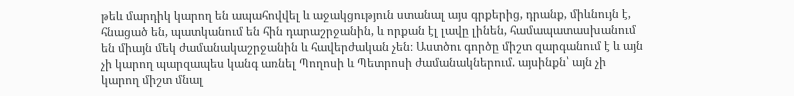թեև մարդիկ կարող են ապահովվել և աջակցություն ստանալ այս գրքերից, դրանք, միևնույն է, հնացած են, պատկանում են հին դարաշրջանին, և որքան էլ լավը լինեն, համապատասխանում են միայն մեկ ժամանակաշրջանին և հավերժական չեն։ Աստծու գործը միշտ զարգանում է և այն չի կարող պարզապես կանգ առնել Պողոսի և Պետրոսի ժամանակներում. այսինքն՝ այն չի կարող միշտ մնալ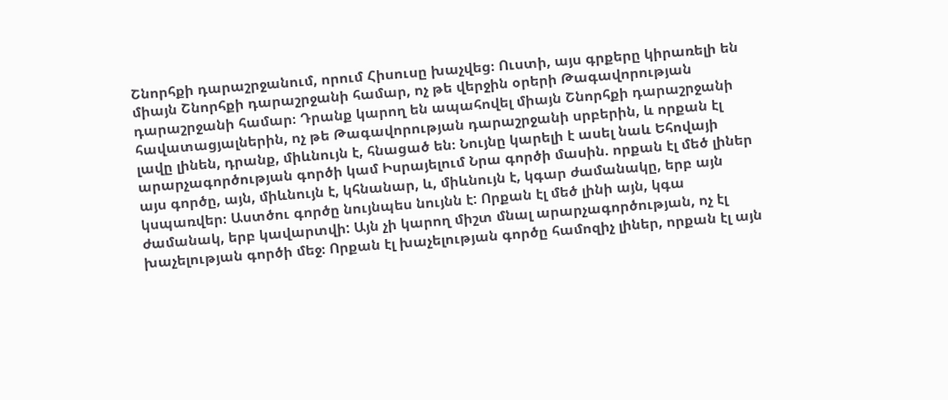Շնորհքի դարաշրջանում, որում Հիսուսը խաչվեց։ Ուստի, այս գրքերը կիրառելի են միայն Շնորհքի դարաշրջանի համար, ոչ թե վերջին օրերի Թագավորության դարաշրջանի համար։ Դրանք կարող են ապահովել միայն Շնորհքի դարաշրջանի հավատացյալներին, ոչ թե Թագավորության դարաշրջանի սրբերին, և որքան էլ լավը լինեն, դրանք, միևնույն է, հնացած են։ Նույնը կարելի է ասել նաև Եհովայի արարչագործության գործի կամ Իսրայելում Նրա գործի մասին. որքան էլ մեծ լիներ այս գործը, այն, միևնույն է, կհնանար, և, միևնույն է, կգար ժամանակը, երբ այն կսպառվեր։ Աստծու գործը նույնպես նույնն է: Որքան էլ մեծ լինի այն, կգա ժամանակ, երբ կավարտվի: Այն չի կարող միշտ մնալ արարչագործության, ոչ էլ խաչելության գործի մեջ։ Որքան էլ խաչելության գործը համոզիչ լիներ, որքան էլ այն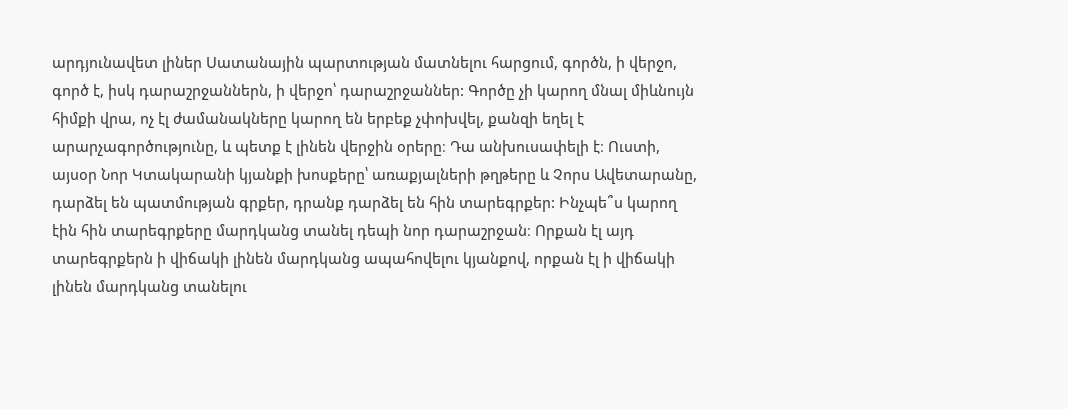արդյունավետ լիներ Սատանային պարտության մատնելու հարցում, գործն, ի վերջո, գործ է, իսկ դարաշրջաններն, ի վերջո՝ դարաշրջաններ: Գործը չի կարող մնալ միևնույն հիմքի վրա, ոչ էլ ժամանակները կարող են երբեք չփոխվել, քանզի եղել է արարչագործությունը, և պետք է լինեն վերջին օրերը։ Դա անխուսափելի է։ Ուստի, այսօր Նոր Կտակարանի կյանքի խոսքերը՝ առաքյալների թղթերը և Չորս Ավետարանը, դարձել են պատմության գրքեր, դրանք դարձել են հին տարեգրքեր: Ինչպե՞ս կարող էին հին տարեգրքերը մարդկանց տանել դեպի նոր դարաշրջան։ Որքան էլ այդ տարեգրքերն ի վիճակի լինեն մարդկանց ապահովելու կյանքով, որքան էլ ի վիճակի լինեն մարդկանց տանելու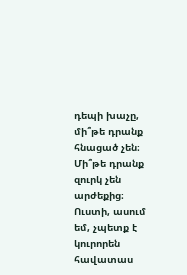դեպի խաչը, մի՞թե դրանք հնացած չեն։ Մի՞թե դրանք զուրկ չեն արժեքից։ Ուստի, ասում եմ, չպետք է կուրորեն հավատաս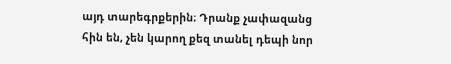այդ տարեգրքերին։ Դրանք չափազանց հին են, չեն կարող քեզ տանել դեպի նոր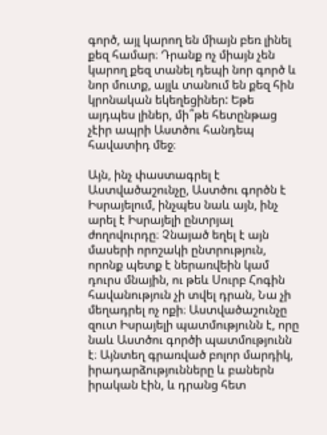գործ, այլ կարող են միայն բեռ լինել քեզ համար։ Դրանք ոչ միայն չեն կարող քեզ տանել դեպի նոր գործ և նոր մուտք, այլև տանում են քեզ հին կրոնական եկեղեցիներ: Եթե այդպես լիներ, մի՞թե հետընթաց չէիր ապրի Աստծու հանդեպ հավատիդ մեջ։

Այն, ինչ փաստագրել է Աստվածաշունչը, Աստծու գործն է Իսրայելում, ինչպես նաև այն, ինչ արել է Իսրայելի ընտրյալ ժողովուրդը։ Չնայած եղել է այն մասերի որոշակի ընտրություն, որոնք պետք է ներառվեին կամ դուրս մնային, ու թեև Սուրբ Հոգին հավանություն չի տվել դրան, Նա չի մեղադրել ոչ ոքի։ Աստվածաշունչը զուտ Իսրայելի պատմությունն է, որը նաև Աստծու գործի պատմությունն է։ Այնտեղ գրառված բոլոր մարդիկ, իրադարձությունները և բաներն իրական էին, և դրանց հետ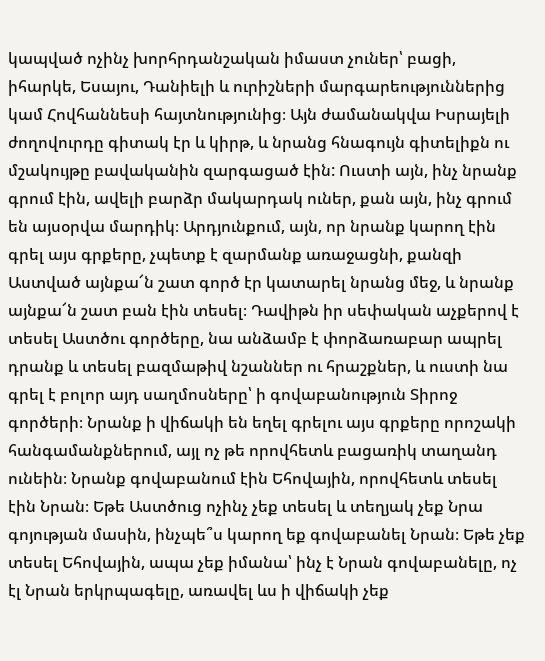կապված ոչինչ խորհրդանշական իմաստ չուներ՝ բացի, իհարկե, Եսայու, Դանիելի և ուրիշների մարգարեություններից կամ Հովհաննեսի հայտնությունից։ Այն ժամանակվա Իսրայելի ժողովուրդը գիտակ էր և կիրթ, և նրանց հնագույն գիտելիքն ու մշակույթը բավականին զարգացած էին: Ուստի այն, ինչ նրանք գրում էին, ավելի բարձր մակարդակ ուներ, քան այն, ինչ գրում են այսօրվա մարդիկ։ Արդյունքում, այն, որ նրանք կարող էին գրել այս գրքերը, չպետք է զարմանք առաջացնի, քանզի Աստված այնքա՜ն շատ գործ էր կատարել նրանց մեջ, և նրանք այնքա՜ն շատ բան էին տեսել։ Դավիթն իր սեփական աչքերով է տեսել Աստծու գործերը, նա անձամբ է փորձառաբար ապրել դրանք և տեսել բազմաթիվ նշաններ ու հրաշքներ, և ուստի նա գրել է բոլոր այդ սաղմոսները՝ ի գովաբանություն Տիրոջ գործերի։ Նրանք ի վիճակի են եղել գրելու այս գրքերը որոշակի հանգամանքներում, այլ ոչ թե որովհետև բացառիկ տաղանդ ունեին։ Նրանք գովաբանում էին Եհովային, որովհետև տեսել էին Նրան։ Եթե Աստծուց ոչինչ չեք տեսել և տեղյակ չեք Նրա գոյության մասին, ինչպե՞ս կարող եք գովաբանել Նրան։ Եթե չեք տեսել Եհովային, ապա չեք իմանա՝ ինչ է Նրան գովաբանելը, ոչ էլ Նրան երկրպագելը, առավել ևս ի վիճակի չեք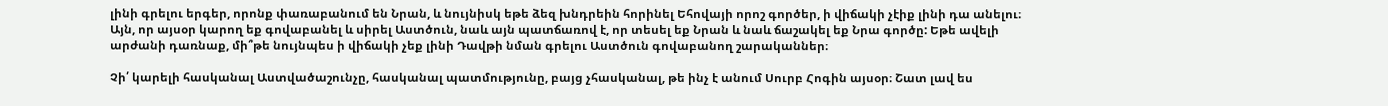լինի գրելու երգեր, որոնք փառաբանում են Նրան, և նույնիսկ եթե ձեզ խնդրեին հորինել Եհովայի որոշ գործեր, ի վիճակի չէիք լինի դա անելու։ Այն, որ այսօր կարող եք գովաբանել և սիրել Աստծուն, նաև այն պատճառով է, որ տեսել եք Նրան և նաև ճաշակել եք Նրա գործը: Եթե ավելի արժանի դառնաք, մի՞թե նույնպես ի վիճակի չեք լինի Դավթի նման գրելու Աստծուն գովաբանող շարականներ։

Չի՛ կարելի հասկանալ Աստվածաշունչը, հասկանալ պատմությունը, բայց չհասկանալ, թե ինչ է անում Սուրբ Հոգին այսօր։ Շատ լավ ես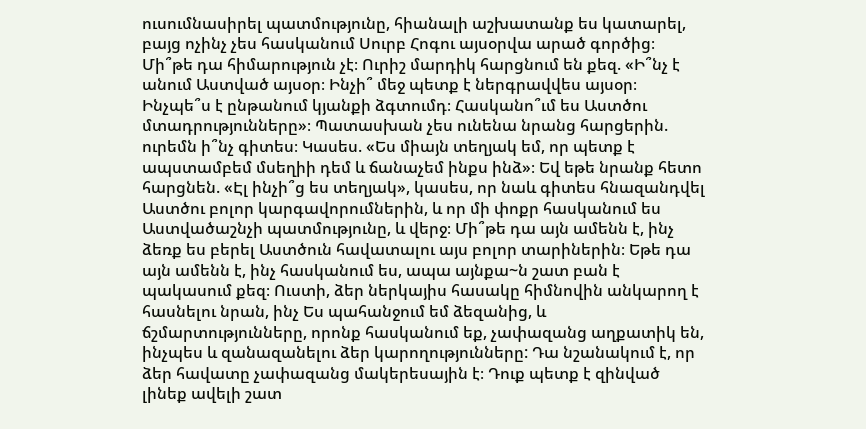ուսումնասիրել պատմությունը, հիանալի աշխատանք ես կատարել, բայց ոչինչ չես հասկանում Սուրբ Հոգու այսօրվա արած գործից։ Մի՞թե դա հիմարություն չէ։ Ուրիշ մարդիկ հարցնում են քեզ. «Ի՞նչ է անում Աստված այսօր։ Ինչի՞ մեջ պետք է ներգրավվես այսօր։ Ինչպե՞ս է ընթանում կյանքի ձգտումդ։ Հասկանո՞ւմ ես Աստծու մտադրությունները»։ Պատասխան չես ունենա նրանց հարցերին. ուրեմն ի՞նչ գիտես։ Կասես. «Ես միայն տեղյակ եմ, որ պետք է ապստամբեմ մսեղիի դեմ և ճանաչեմ ինքս ինձ»։ Եվ եթե նրանք հետո հարցնեն. «Էլ ինչի՞ց ես տեղյակ», կասես, որ նաև գիտես հնազանդվել Աստծու բոլոր կարգավորումներին, և որ մի փոքր հասկանում ես Աստվածաշնչի պատմությունը, և վերջ։ Մի՞թե դա այն ամենն է, ինչ ձեռք ես բերել Աստծուն հավատալու այս բոլոր տարիներին։ Եթե դա այն ամենն է, ինչ հասկանում ես, ապա այնքա~ն շատ բան է պակասում քեզ։ Ուստի, ձեր ներկայիս հասակը հիմնովին անկարող է հասնելու նրան, ինչ Ես պահանջում եմ ձեզանից, և ճշմարտությունները, որոնք հասկանում եք, չափազանց աղքատիկ են, ինչպես և զանազանելու ձեր կարողությունները: Դա նշանակում է, որ ձեր հավատը չափազանց մակերեսային է։ Դուք պետք է զինված լինեք ավելի շատ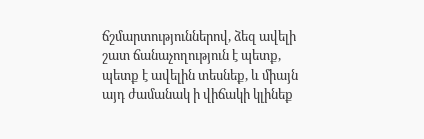ճշմարտություններով, ձեզ ավելի շատ ճանաչողություն է պետք, պետք է ավելին տեսնեք, և միայն այդ ժամանակ ի վիճակի կլինեք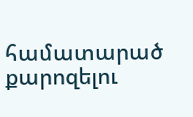համատարած քարոզելու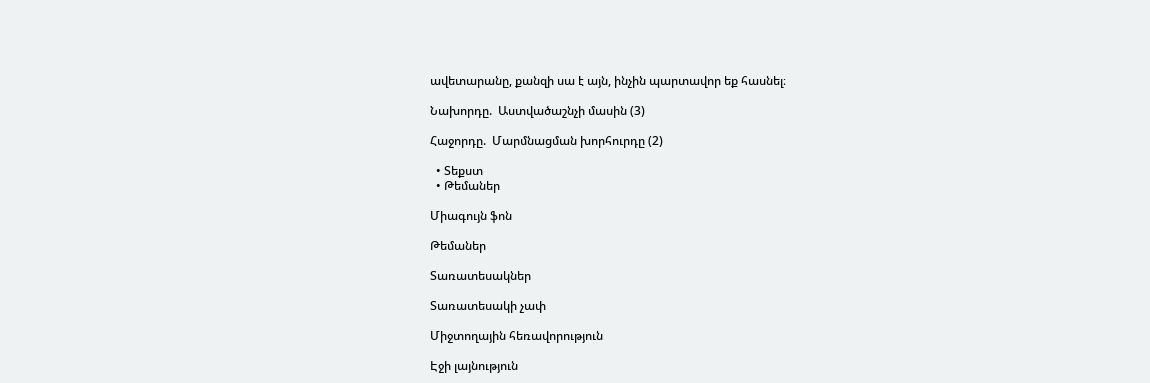ավետարանը, քանզի սա է այն, ինչին պարտավոր եք հասնել։

Նախորդը.  Աստվածաշնչի մասին (3)

Հաջորդը.  Մարմնացման խորհուրդը (2)

  • Տեքստ
  • Թեմաներ

Միագույն ֆոն

Թեմաներ

Տառատեսակներ

Տառատեսակի չափ

Միջտողային հեռավորություն

Էջի լայնություն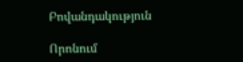Բովանդակություն

Որոնում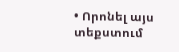• Որոնել այս տեքստում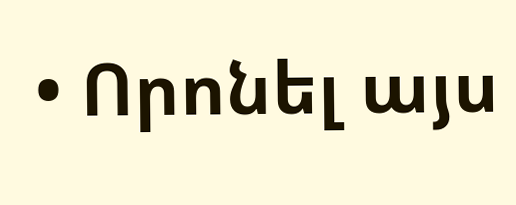• Որոնել այս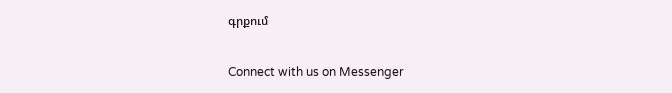գրքում

Connect with us on Messenger